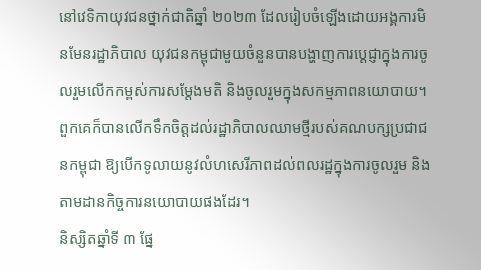នៅវេទិកាយុវជនថ្នាក់ជាតិឆ្នាំ ២០២៣ ដែលរៀបចំឡើងដោយអង្គការមិនមែនរដ្ឋាភិបាល យុវជនកម្ពុជាមួយចំនួនបានបង្ហាញការប្តេជ្ញាក្នុងការចូលរួមលើកកម្ពស់ការសម្តែងមតិ និងចូលរួមក្នុងសកម្មភាពនយោបាយ។
ពួកគេក៏បានលើកទឹកចិត្តដល់រដ្ឋាភិបាលឈាមថ្មីរបស់គណបក្សប្រជាជនកម្ពុជា ឱ្យបើកទូលាយនូវលំហសេរីភាពដល់ពលរដ្ឋក្នុងការចូលរួម និងតាមដានកិច្ចការនយោបាយផងដែរ។
និស្សិតឆ្នាំទី ៣ ផ្នែ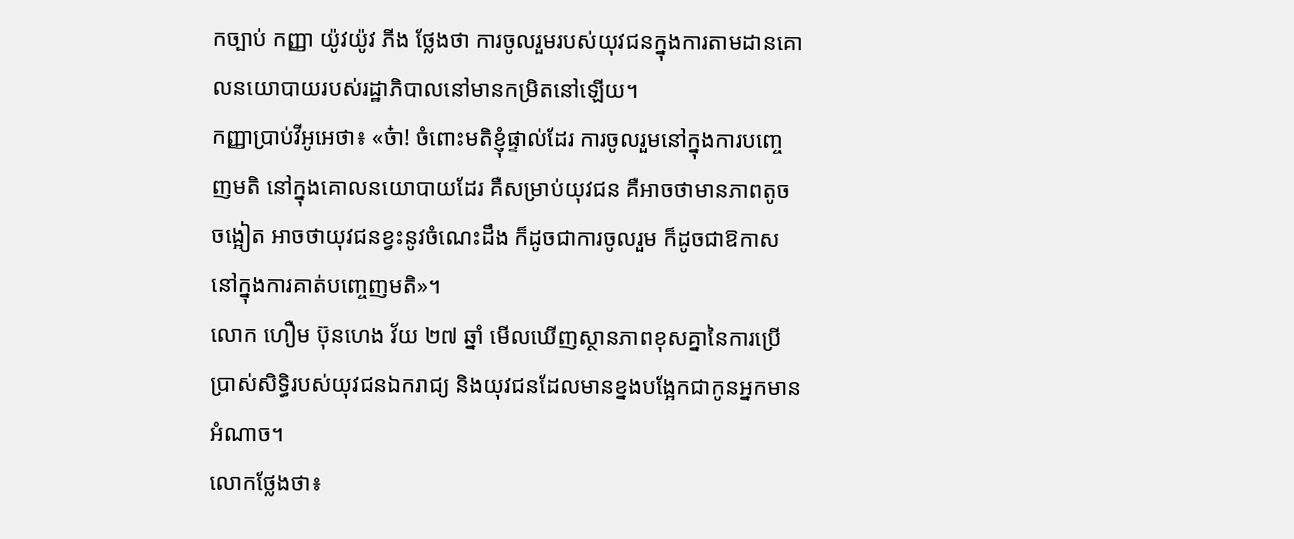កច្បាប់ កញ្ញា យ៉ូវយ៉ូវ ភីង ថ្លែងថា ការចូលរួមរបស់យុវជនក្នុងការតាមដានគោលនយោបាយរបស់រដ្ឋាភិបាលនៅមានកម្រិតនៅឡើយ។
កញ្ញាប្រាប់វីអូអេថា៖ «ច៎ា! ចំពោះមតិខ្ញុំផ្ទាល់ដែរ ការចូលរួមនៅក្នុងការបញ្ចេញមតិ នៅក្នុងគោលនយោបាយដែរ គឺសម្រាប់យុវជន គឺអាចថាមានភាពតូចចង្អៀត អាចថាយុវជនខ្វះនូវចំណេះដឹង ក៏ដូចជាការចូលរួម ក៏ដូចជាឱកាសនៅក្នុងការគាត់បញ្ចេញមតិ»។
លោក ហឿម ប៊ុនហេង វ័យ ២៧ ឆ្នាំ មើលឃើញស្ថានភាពខុសគ្នានៃការប្រើប្រាស់សិទ្ធិរបស់យុវជនឯករាជ្យ និងយុវជនដែលមានខ្នងបង្អែកជាកូនអ្នកមានអំណាច។
លោកថ្លែងថា៖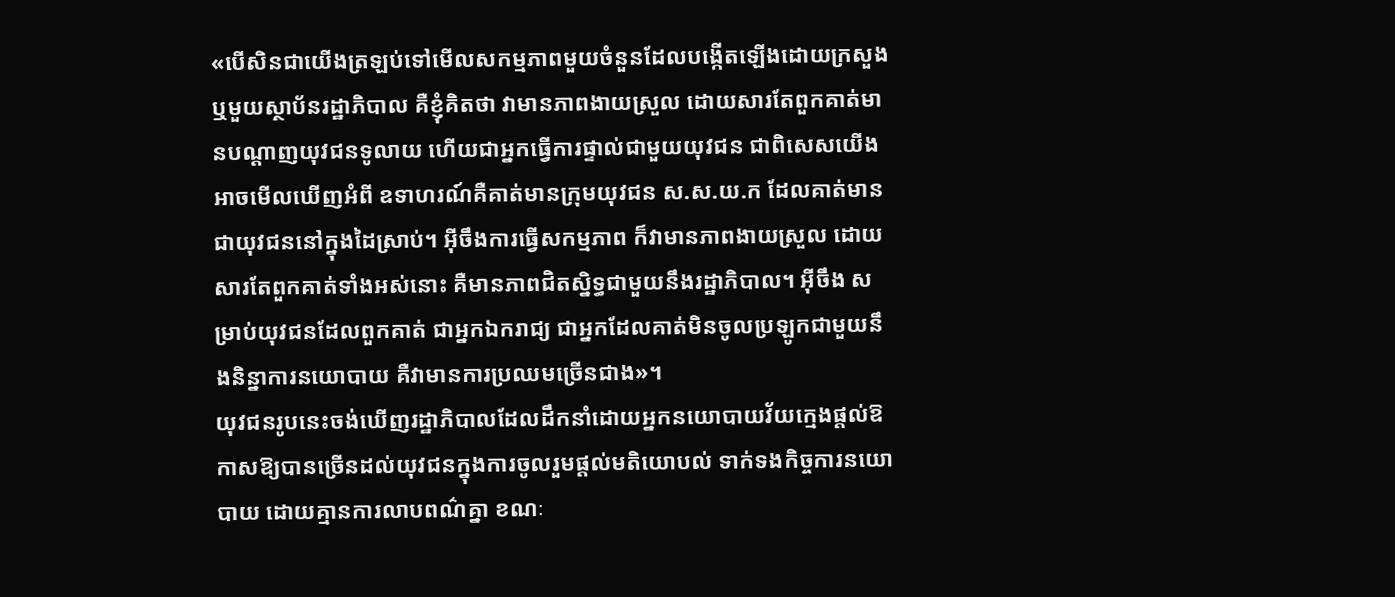«បើសិនជាយើងត្រឡប់ទៅមើលសកម្មភាពមួយចំនួនដែលបង្កើតឡើងដោយក្រសួង ឬមួយស្ថាប័នរដ្ឋាភិបាល គឺខ្ញុំគិតថា វាមានភាពងាយស្រួល ដោយសារតែពួកគាត់មានបណ្តាញយុវជនទូលាយ ហើយជាអ្នកធ្វើការផ្ទាល់ជាមួយយុវជន ជាពិសេសយើងអាចមើលឃើញអំពី ឧទាហរណ៍គឺគាត់មានក្រុមយុវជន ស.ស.យ.ក ដែលគាត់មានជាយុវជននៅក្នុងដៃស្រាប់។ អ៊ីចឹងការធ្វើសកម្មភាព ក៏វាមានភាពងាយស្រួល ដោយសារតែពួកគាត់ទាំងអស់នោះ គឺមានភាពជិតស្និទ្ធជាមួយនឹងរដ្ឋាភិបាល។ អ៊ីចឹង សម្រាប់យុវជនដែលពួកគាត់ ជាអ្នកឯករាជ្យ ជាអ្នកដែលគាត់មិនចូលប្រឡូកជាមួយនឹងនិន្នាការនយោបាយ គឺវាមានការប្រឈមច្រើនជាង»។
យុវជនរូបនេះចង់ឃើញរដ្ឋាភិបាលដែលដឹកនាំដោយអ្នកនយោបាយវ័យក្មេងផ្តល់ឱកាសឱ្យបានច្រើនដល់យុវជនក្នុងការចូលរួមផ្តល់មតិយោបល់ ទាក់ទងកិច្ចការនយោបាយ ដោយគ្មានការលាបពណ៌គ្នា ខណៈ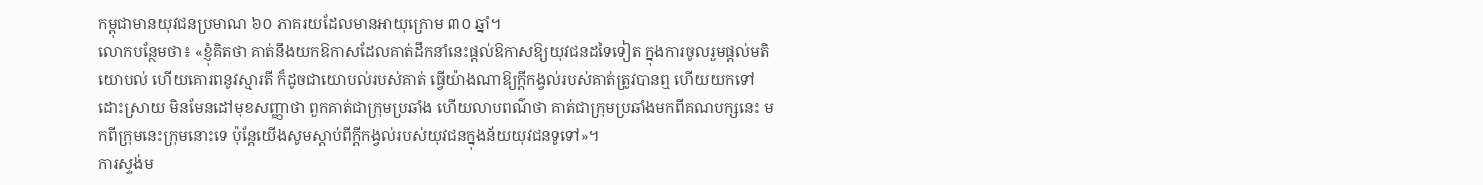កម្ពុជាមានយុវជនប្រមាណ ៦០ ភាគរយដែលមានអាយុក្រោម ៣០ ឆ្នាំ។
លោកបន្ថែមថា៖ «ខ្ញុំគិតថា គាត់នឹងយកឱកាសដែលគាត់ដឹកនាំនេះផ្តល់ឱកាសឱ្យយុវជនដទៃទៀត ក្នុងការចូលរួមផ្តល់មតិយោបល់ ហើយគោរពនូវស្មារតី ក៏ដូចជាយោបល់របស់គាត់ ធ្វើយ៉ាងណាឱ្យក្តីកង្វល់របស់គាត់ត្រូវបានឮ ហើយយកទៅដោះស្រាយ មិនមែនដៅមុខសញ្ញាថា ពួកគាត់ជាក្រុមប្រឆាំង ហើយលាបពណ៌ថា គាត់ជាក្រុមប្រឆាំងមកពីគណបក្សនេះ មកពីក្រុមនេះក្រុមនោះទេ ប៉ុន្តែយើងសូមស្តាប់ពីក្តីកង្វល់របស់យុវជនក្នុងន័យយុវជនទូទៅ»។
ការស្ទង់ម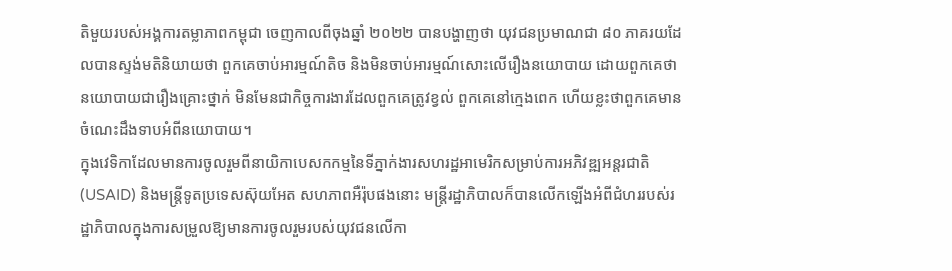តិមួយរបស់អង្គការតម្លាភាពកម្ពុជា ចេញកាលពីចុងឆ្នាំ ២០២២ បានបង្ហាញថា យុវជនប្រមាណជា ៨០ ភាគរយដែលបានស្ទង់មតិនិយាយថា ពួកគេចាប់អារម្មណ៍តិច និងមិនចាប់អារម្មណ៍សោះលើរឿងនយោបាយ ដោយពួកគេថា នយោបាយជារឿងគ្រោះថ្នាក់ មិនមែនជាកិច្ចការងារដែលពួកគេត្រូវខ្វល់ ពួកគេនៅក្មេងពេក ហើយខ្លះថាពួកគេមានចំណេះដឹងទាបអំពីនយោបាយ។
ក្នុងវេទិកាដែលមានការចូលរួមពីនាយិកាបេសកកម្មនៃទីភ្នាក់ងារសហរដ្ឋអាមេរិកសម្រាប់ការអភិវឌ្ឍអន្តរជាតិ (USAID) និងមន្ត្រីទូតប្រទេសស៊ុយអែត សហភាពអឺរ៉ុបផងនោះ មន្ត្រីរដ្ឋាភិបាលក៏បានលើកឡើងអំពីជំហររបស់រដ្ឋាភិបាលក្នុងការសម្រួលឱ្យមានការចូលរួមរបស់យុវជនលើកា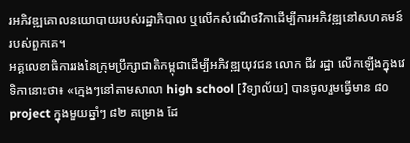រអភិវឌ្ឍគោលនយោបាយរបស់រដ្ឋាភិបាល ឬលើកសំណើថវិកាដើម្បីការអភិវឌ្ឍនៅសហគមន៍របស់ពួកគេ។
អគ្គលេខាធិការរងនៃក្រុមប្រឹក្សាជាតិកម្ពុជាដើម្បីអភិវឌ្ឍយុវជន លោក ជីវ រដ្ឋា លើកឡើងក្នុងវេទិកានោះថា៖ «ក្មេងៗនៅតាមសាលា high school [វិទ្យាល័យ] បានចូលរួមធ្វើមាន ៨០ project ក្នុងមួយឆ្នាំៗ ៨២ គម្រោង ដែ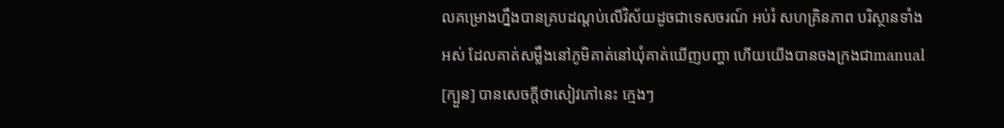លគម្រោងហ្នឹងបានគ្របដណ្តប់លើវិស័យដូចជាទេសចរណ៍ អប់រំ សហគ្រិនភាព បរិស្ថានទាំងអស់ ដែលគាត់សម្លឹងនៅភូមិគាត់នៅឃុំគាត់ឃើញបញ្ហា ហើយយើងបានចងក្រងជាmanual [ក្បួន] បានសេចក្តីថាសៀវភៅនេះ ក្មេងៗ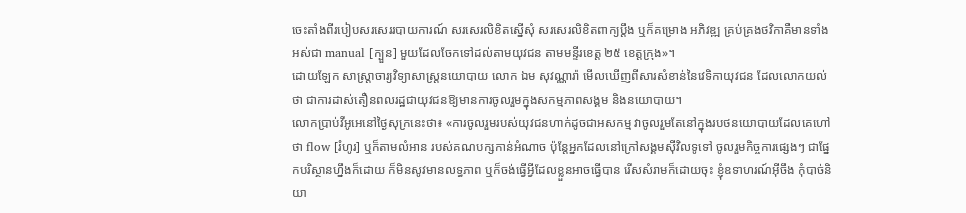ចេះតាំងពីរបៀបសរសេររបាយការណ៍ សរសេរលិខិតស្នើសុំ សរសេរលិខិតពាក្យប្តឹង ឬក៏គម្រោង អភិវឌ្ឍ គ្រប់គ្រងថវិកាគឺមានទាំងអស់ជា manual [ក្បួន] មួយដែលចែកទៅដល់តាមយុវជន តាមមន្ទីរខេត្ត ២៥ ខេត្តក្រុង»។
ដោយឡែក សាស្ត្រាចារ្យវិទ្យាសាស្រ្តនយោបាយ លោក ឯម សុវណ្ណារ៉ា មើលឃើញពីសារសំខាន់នៃវេទិកាយុវជន ដែលលោកយល់ថា ជាការដាស់តឿនពលរដ្ឋជាយុវជនឱ្យមានការចូលរួមក្នុងសកម្មភាពសង្គម និងនយោបាយ។
លោកប្រាប់វីអូអេនៅថ្ងៃសុក្រនេះថា៖ «ការចូលរួមរបស់យុវជនហាក់ដូចជាអសកម្ម វាចូលរួមតែនៅក្នុងរបថនយោបាយដែលគេហៅថា flow [រំហូរ] ឬក៏តាមលំអាន របស់គណបក្សកាន់អំណាច ប៉ុន្តែអ្នកដែលនៅក្រៅសង្គមស៊ីវិលទូទៅ ចូលរួមកិច្ចការផ្សេងៗ ជាផ្នែកបរិស្ថានហ្នឹងក៏ដោយ ក៏មិនសូវមានលទ្ធភាព ឬក៏ចង់ធ្វើអ្វីដែលខ្លួនអាចធ្វើបាន រើសសំរាមក៏ដោយចុះ ខ្ញុំឧទាហរណ៍អ៊ីចឹង កុំបាច់និយា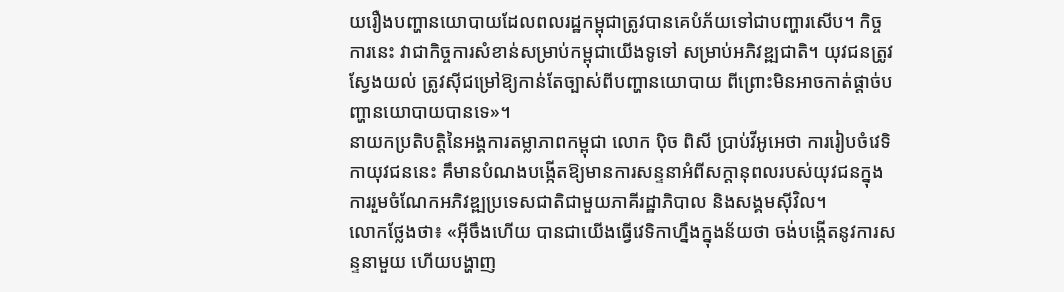យរឿងបញ្ហានយោបាយដែលពលរដ្ឋកម្ពុជាត្រូវបានគេបំភ័យទៅជាបញ្ហារសើប។ កិច្ចការនេះ វាជាកិច្ចការសំខាន់សម្រាប់កម្ពុជាយើងទូទៅ សម្រាប់អភិវឌ្ឍជាតិ។ យុវជនត្រូវស្វែងយល់ ត្រូវស៊ីជម្រៅឱ្យកាន់តែច្បាស់ពីបញ្ហានយោបាយ ពីព្រោះមិនអាចកាត់ផ្តាច់បញ្ហានយោបាយបានទេ»។
នាយកប្រតិបត្តិនៃអង្គការតម្លាភាពកម្ពុជា លោក ប៉ិច ពិសី ប្រាប់វីអូអេថា ការរៀបចំវេទិកាយុវជននេះ គឹមានបំណងបង្កើតឱ្យមានការសន្ទនាអំពីសក្តានុពលរបស់យុវជនក្នុងការរួមចំណែកអភិវឌ្ឍប្រទេសជាតិជាមួយភាគីរដ្ឋាភិបាល និងសង្គមស៊ីវិល។
លោកថ្លែងថា៖ «អ៊ីចឹងហើយ បានជាយើងធ្វើវេទិកាហ្នឹងក្នុងន័យថា ចង់បង្កើតនូវការសន្ទនាមួយ ហើយបង្ហាញ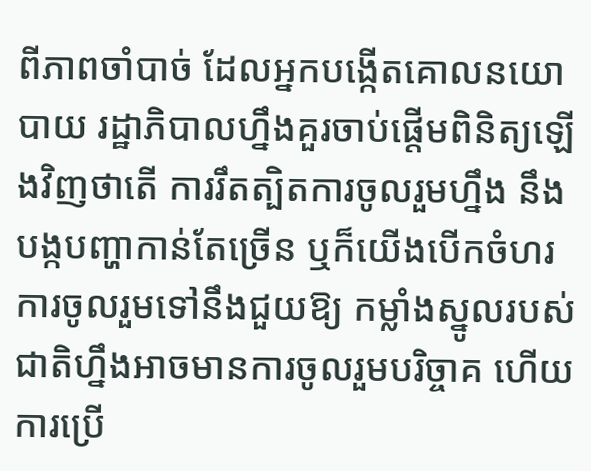ពីភាពចាំបាច់ ដែលអ្នកបង្កើតគោលនយោបាយ រដ្ឋាភិបាលហ្នឹងគួរចាប់ផ្តើមពិនិត្យឡើងវិញថាតើ ការរឹតត្បិតការចូលរួមហ្នឹង នឹងបង្កបញ្ហាកាន់តែច្រើន ឬក៏យើងបើកចំហរការចូលរួមទៅនឹងជួយឱ្យ កម្លាំងស្នូលរបស់ជាតិហ្នឹងអាចមានការចូលរួមបរិច្ចាគ ហើយការប្រើ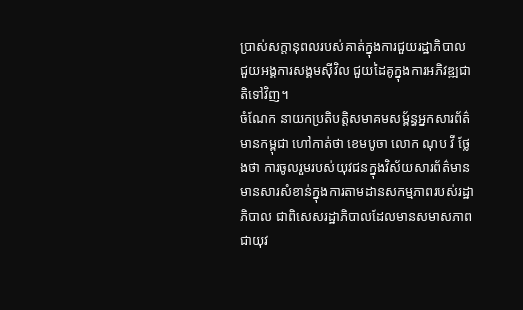ប្រាស់សក្តានុពលរបស់គាត់ក្នុងការជួយរដ្ឋាភិបាល ជួយអង្គការសង្គមស៊ីវិល ជួយដៃគូក្នុងការអភិវឌ្ឍជាតិទៅវិញ។
ចំណែក នាយកប្រតិបត្តិសមាគមសម្ព័ន្ធអ្នកសារព័ត៌មានកម្ពុជា ហៅកាត់ថា ខេមបូចា លោក ណុប វី ថ្លែងថា ការចូលរួមរបស់យុវជនក្នុងវិស័យសារព័ត៌មាន មានសារសំខាន់ក្នុងការតាមដានសកម្មភាពរបស់រដ្ឋាភិបាល ជាពិសេសរដ្ឋាភិបាលដែលមានសមាសភាពជាយុវ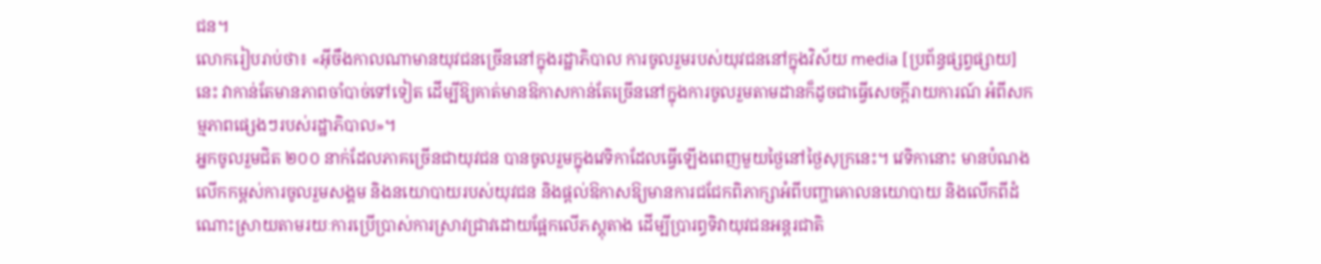ជន។
លោករៀបរាប់ថា៖ «អ៊ីចឹងកាលណាមានយុវជនច្រើននៅក្នុងរដ្ឋាភិបាល ការចូលរួមរបស់យុវជននៅក្នុងវិស័យ media [ប្រព័ន្ធផ្សព្វផ្សាយ] នេះ វាកាន់តែមានភាពចាំបាច់ទៅទៀត ដើម្បីឱ្យគាត់មានឱកាសកាន់តែច្រើននៅក្នុងការចូលរួមតាមដានក៏ដូចជាធ្វើសេចក្តីរាយការណ៍ អំពីសកម្មភាពផ្សេងៗរបស់រដ្ឋាភិបាល»។
អ្នកចូលរួមជិត ២០០ នាក់ដែលភាគច្រើនជាយុវជន បានចូលរួមក្នុងវេទិកាដែលធ្វើឡើងពេញមួយថ្ងៃនៅថ្ងៃសុក្រនេះ។ វេទិកានោះ មានបំណងលើកកម្ពស់ការចូលរួមសង្គម និងនយោបាយរបស់យុវជន និងផ្តល់ឱកាសឱ្យមានការជជែកពិភាក្សាអំពីបញ្ហាគោលនយោបាយ និងលើកពីដំណោះស្រាយតាមរយៈការប្រើប្រាស់ការស្រាវជ្រាវដោយផ្អែកលើភស្តុតាង ដើម្បីប្រារព្ធទិវាយុវជនអន្តរជាតិ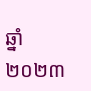ឆ្នាំ ២០២៣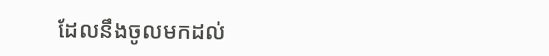ដែលនឹងចូលមកដល់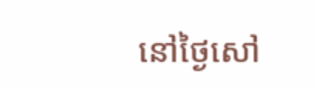នៅថ្ងៃសៅ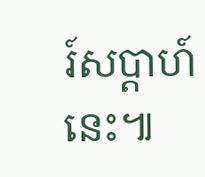រ៍សប្តាហ៍នេះ៕